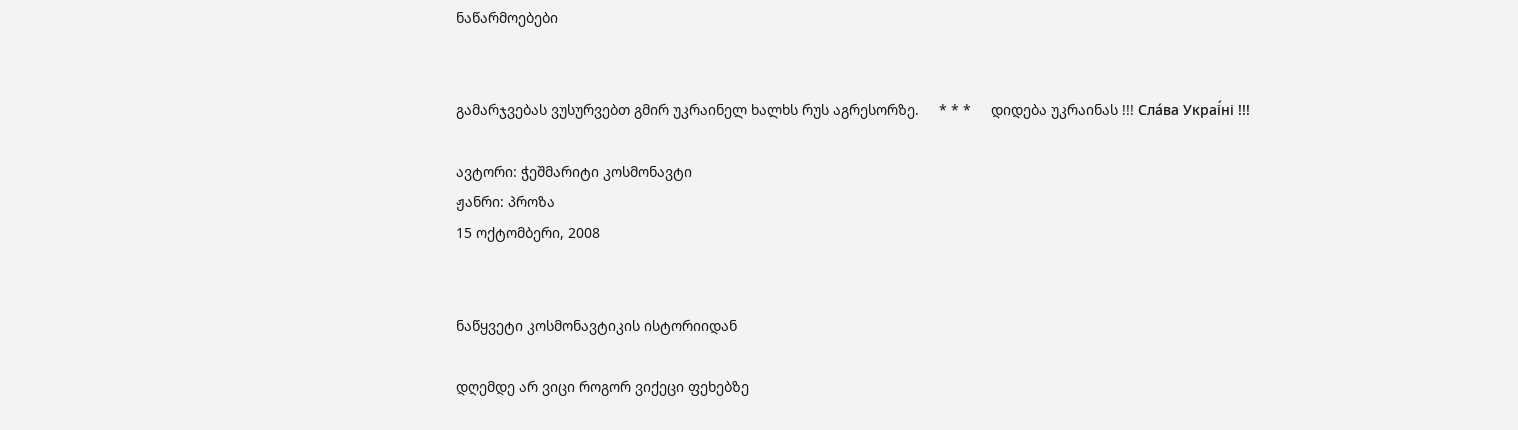ნაწარმოებები


გამარჯვებას ვუსურვებთ გმირ უკრაინელ ხალხს რუს აგრესორზე.     * * *     დიდება უკრაინას !!! Сла́ва Украї́ні !!!

ავტორი: ჭეშმარიტი კოსმონავტი
ჟანრი: პროზა
15 ოქტომბერი, 2008


ნაწყვეტი კოსმონავტიკის ისტორიიდან

დღემდე არ ვიცი როგორ ვიქეცი ფეხებზე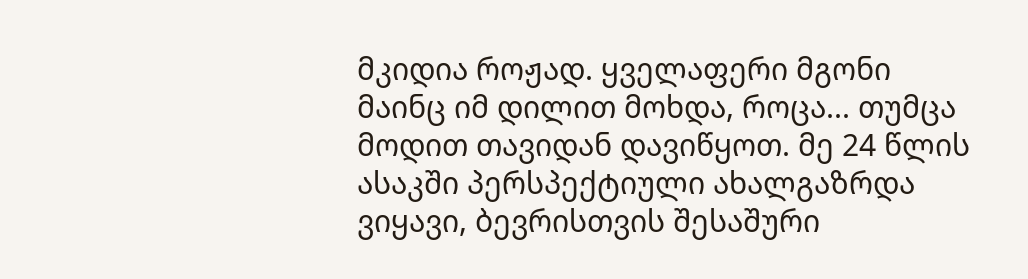მკიდია როჟად. ყველაფერი მგონი მაინც იმ დილით მოხდა, როცა... თუმცა მოდით თავიდან დავიწყოთ. მე 24 წლის ასაკში პერსპექტიული ახალგაზრდა ვიყავი, ბევრისთვის შესაშური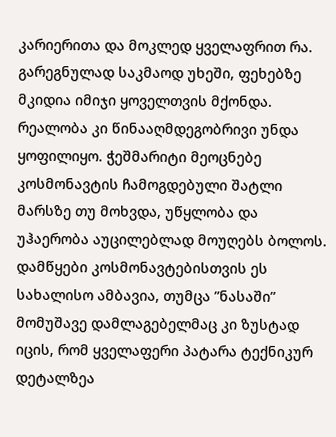კარიერითა და მოკლედ ყველაფრით რა. გარეგნულად საკმაოდ უხეში, ფეხებზე მკიდია იმიჯი ყოველთვის მქონდა. რეალობა კი წინააღმდეგობრივი უნდა ყოფილიყო. ჭეშმარიტი მეოცნებე კოსმონავტის ჩამოგდებული შატლი მარსზე თუ მოხვდა, უწყლობა და უჰაერობა აუცილებლად მოუღებს ბოლოს. დამწყები კოსმონავტებისთვის ეს სახალისო ამბავია, თუმცა ”ნასაში” მომუშავე დამლაგებელმაც კი ზუსტად იცის, რომ ყველაფერი პატარა ტექნიკურ დეტალზეა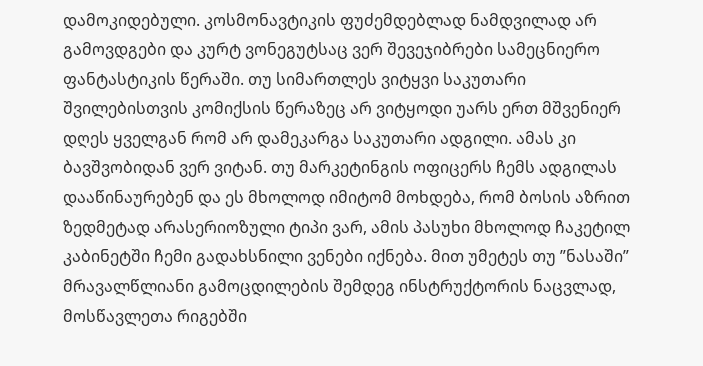დამოკიდებული. კოსმონავტიკის ფუძემდებლად ნამდვილად არ გამოვდგები და კურტ ვონეგუტსაც ვერ შევეჯიბრები სამეცნიერო ფანტასტიკის წერაში. თუ სიმართლეს ვიტყვი საკუთარი შვილებისთვის კომიქსის წერაზეც არ ვიტყოდი უარს ერთ მშვენიერ დღეს ყველგან რომ არ დამეკარგა საკუთარი ადგილი. ამას კი ბავშვობიდან ვერ ვიტან. თუ მარკეტინგის ოფიცერს ჩემს ადგილას დააწინაურებენ და ეს მხოლოდ იმიტომ მოხდება, რომ ბოსის აზრით ზედმეტად არასერიოზული ტიპი ვარ, ამის პასუხი მხოლოდ ჩაკეტილ კაბინეტში ჩემი გადახსნილი ვენები იქნება. მით უმეტეს თუ ”ნასაში” მრავალწლიანი გამოცდილების შემდეგ ინსტრუქტორის ნაცვლად, მოსწავლეთა რიგებში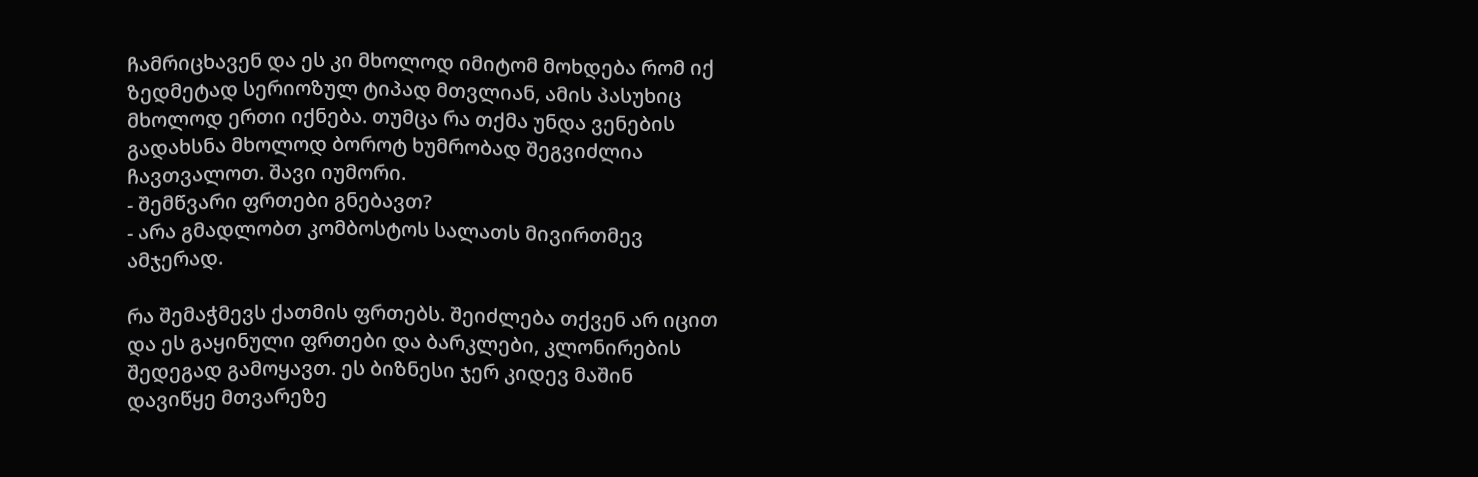ჩამრიცხავენ და ეს კი მხოლოდ იმიტომ მოხდება რომ იქ ზედმეტად სერიოზულ ტიპად მთვლიან, ამის პასუხიც მხოლოდ ერთი იქნება. თუმცა რა თქმა უნდა ვენების გადახსნა მხოლოდ ბოროტ ხუმრობად შეგვიძლია ჩავთვალოთ. შავი იუმორი.
- შემწვარი ფრთები გნებავთ?
- არა გმადლობთ კომბოსტოს სალათს მივირთმევ ამჯერად.

რა შემაჭმევს ქათმის ფრთებს. შეიძლება თქვენ არ იცით და ეს გაყინული ფრთები და ბარკლები, კლონირების შედეგად გამოყავთ. ეს ბიზნესი ჯერ კიდევ მაშინ დავიწყე მთვარეზე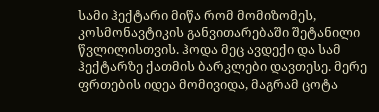სამი ჰექტარი მიწა რომ მომიზომეს, კოსმონავტიკის განვითარებაში შეტანილი წვლილისთვის. ჰოდა მეც ავდექი და სამ ჰექტარზე ქათმის ბარკლები დავთესე. მერე ფრთების იდეა მომივიდა, მაგრამ ცოტა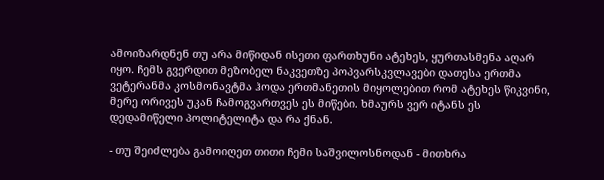ამოიზარდნენ თუ არა მიწიდან ისეთი ფართხუნი ატეხეს, ყურთასმენა აღარ იყო. ჩემს გვერდით მეზობელ ნაკვეთზე პოპვარსკვლავები დათესა ერთმა ვეტერანმა კოსმონავტმა ჰოდა ერთმანეთის მიყოლებით რომ ატეხეს წიკვინი, მერე ორივეს უკან ჩამოგვართვეს ეს მიწები. ხმაურს ვერ იტანს ეს დედამიწელი პოლიტელიტა და რა ქნან.

- თუ შეიძლება გამოიღეთ თითი ჩემი საშვილოსნოდან - მითხრა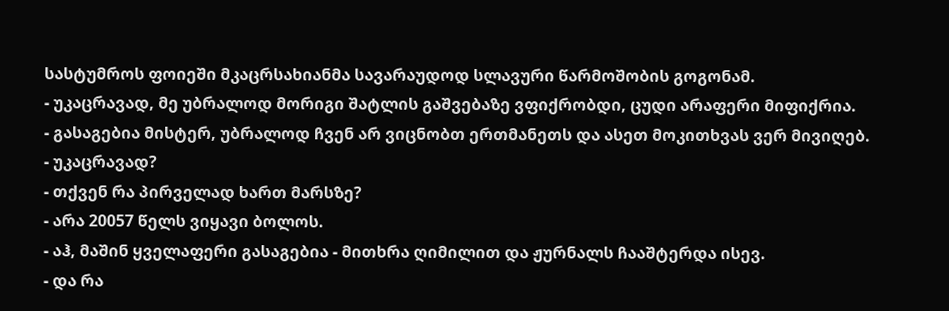სასტუმროს ფოიეში მკაცრსახიანმა სავარაუდოდ სლავური წარმოშობის გოგონამ.
- უკაცრავად, მე უბრალოდ მორიგი შატლის გაშვებაზე ვფიქრობდი, ცუდი არაფერი მიფიქრია.
- გასაგებია მისტერ, უბრალოდ ჩვენ არ ვიცნობთ ერთმანეთს და ასეთ მოკითხვას ვერ მივიღებ.
- უკაცრავად?
- თქვენ რა პირველად ხართ მარსზე?
- არა 20057 წელს ვიყავი ბოლოს.
- აჰ, მაშინ ყველაფერი გასაგებია - მითხრა ღიმილით და ჟურნალს ჩააშტერდა ისევ.
- და რა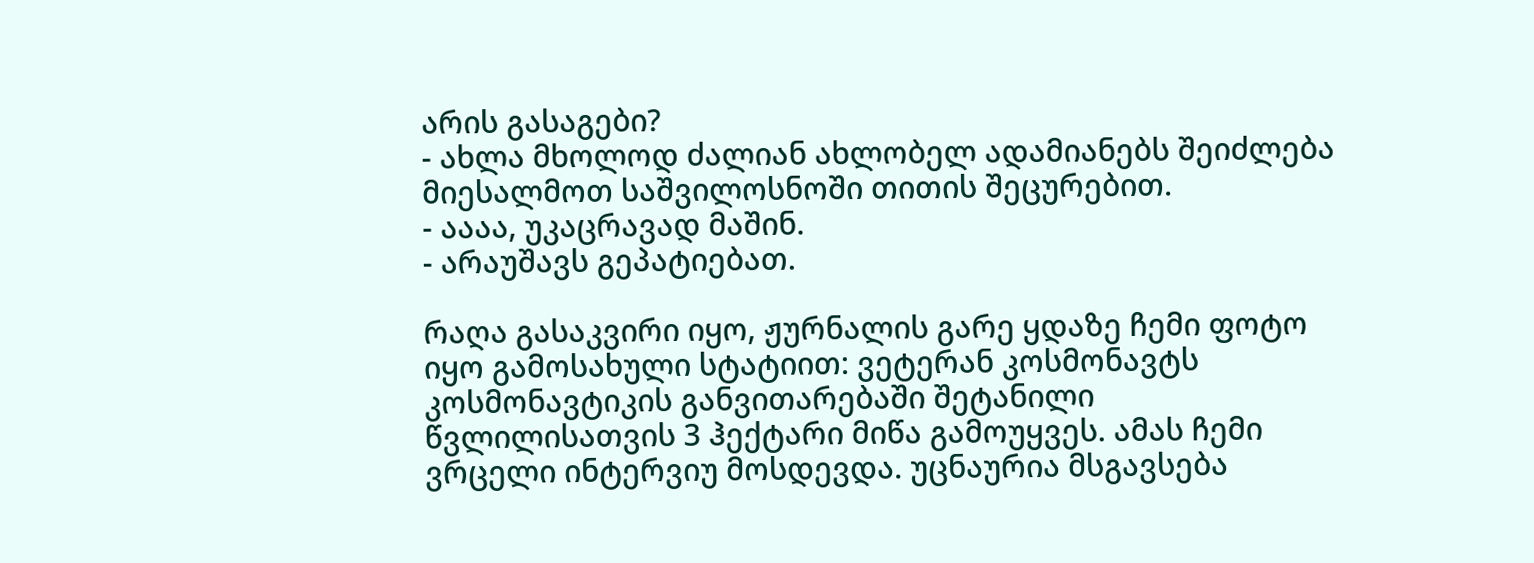არის გასაგები?
- ახლა მხოლოდ ძალიან ახლობელ ადამიანებს შეიძლება მიესალმოთ საშვილოსნოში თითის შეცურებით.
- აააა, უკაცრავად მაშინ.
- არაუშავს გეპატიებათ.

რაღა გასაკვირი იყო, ჟურნალის გარე ყდაზე ჩემი ფოტო იყო გამოსახული სტატიით: ვეტერან კოსმონავტს კოსმონავტიკის განვითარებაში შეტანილი წვლილისათვის 3 ჰექტარი მიწა გამოუყვეს. ამას ჩემი ვრცელი ინტერვიუ მოსდევდა. უცნაურია მსგავსება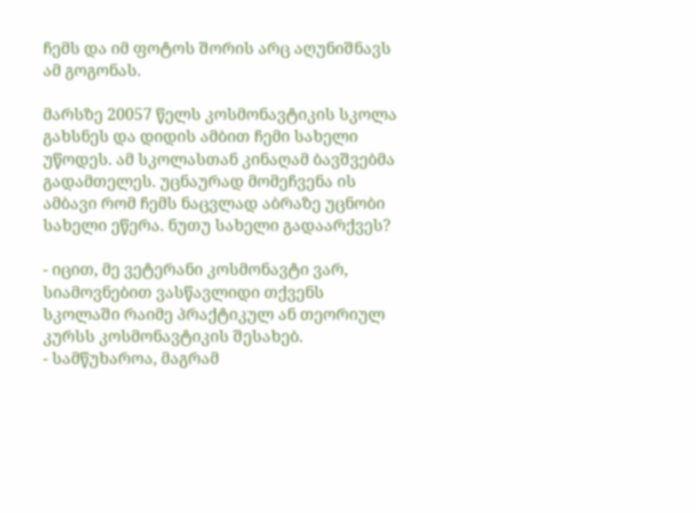ჩემს და იმ ფოტოს შორის არც აღუნიშნავს ამ გოგონას.

მარსზე 20057 წელს კოსმონავტიკის სკოლა გახსნეს და დიდის ამბით ჩემი სახელი უწოდეს. ამ სკოლასთან კინაღამ ბავშვებმა გადამთელეს. უცნაურად მომეჩვენა ის ამბავი რომ ჩემს ნაცვლად აბრაზე უცნობი სახელი ეწერა. ნუთუ სახელი გადაარქვეს?

- იცით, მე ვეტერანი კოსმონავტი ვარ, სიამოვნებით ვასწავლიდი თქვენს სკოლაში რაიმე პრაქტიკულ ან თეორიულ კურსს კოსმონავტიკის შესახებ.
- სამწუხაროა, მაგრამ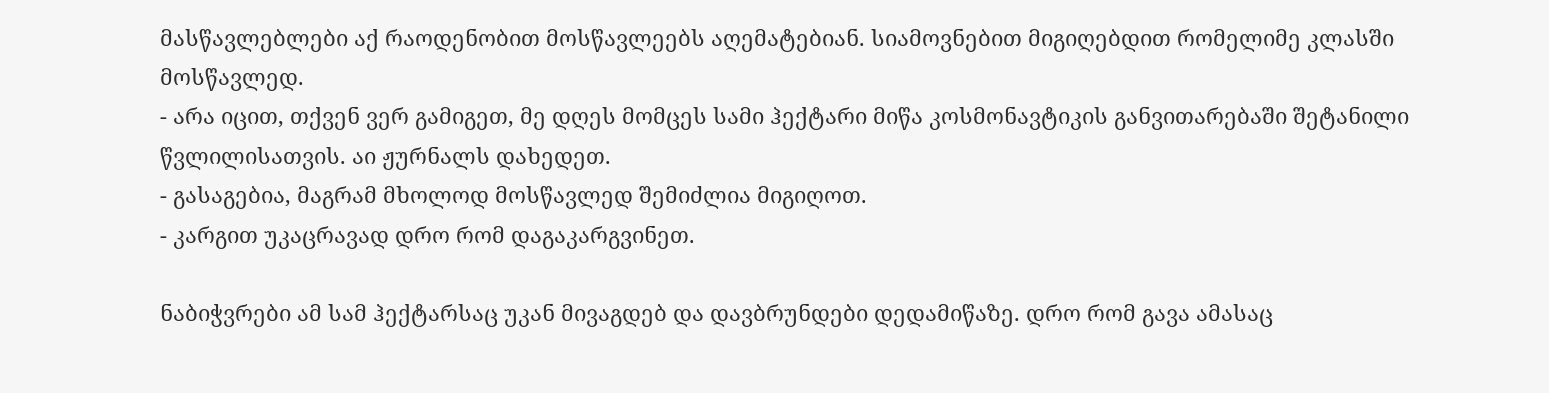მასწავლებლები აქ რაოდენობით მოსწავლეებს აღემატებიან. სიამოვნებით მიგიღებდით რომელიმე კლასში მოსწავლედ.
- არა იცით, თქვენ ვერ გამიგეთ, მე დღეს მომცეს სამი ჰექტარი მიწა კოსმონავტიკის განვითარებაში შეტანილი წვლილისათვის. აი ჟურნალს დახედეთ.
- გასაგებია, მაგრამ მხოლოდ მოსწავლედ შემიძლია მიგიღოთ.
- კარგით უკაცრავად დრო რომ დაგაკარგვინეთ.

ნაბიჭვრები ამ სამ ჰექტარსაც უკან მივაგდებ და დავბრუნდები დედამიწაზე. დრო რომ გავა ამასაც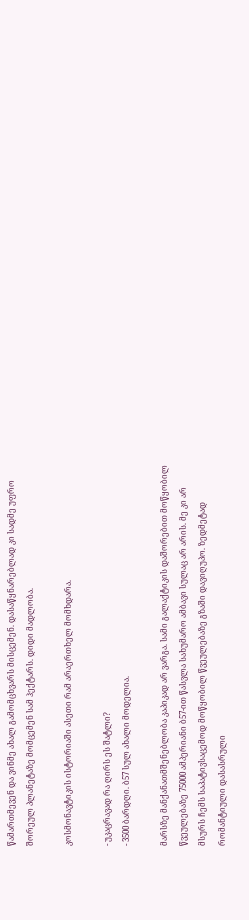წამართმევენ და ვინმე ახალ გამომცხვარს მისცემენ. დასაწყნარებლად კი სადმე უფრო შორეულ პლანეტაზე მომცემენ სამ ჰექტარს. დიდი მადლობა.

კოსმონავტიკის ისტორიაში ასეთი რამ არაერთხელ მომხდარა.

- უკაცრავად რა ღირს ეს შატლი?
- 3500 ბარდღი. ბ57 სულ ახალი მოდელია.

მარსზე მანქანათმშენებლობა კაპიკად არ ვარგა. სამი გალაქტიკის დაშორებით მოწყობილ წვეულებაზე 75000 ამპერიანი ბ57-ით წასვლა სახუმარო ამბავი სულაც არ არის. მე კი არ მსურს ჩემს საპატივსაცემოდ მოწყობილ წვეულებაზე გზაში დავიღუპო. ზედმეტად რომანტიული დასასრული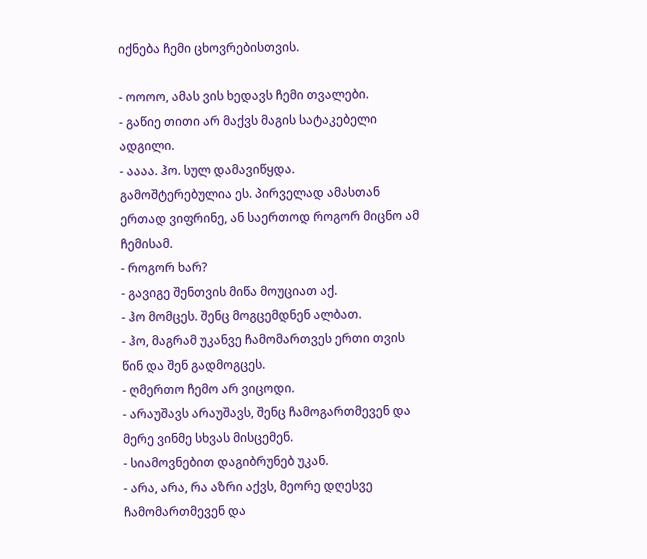იქნება ჩემი ცხოვრებისთვის.

- ოოოო, ამას ვის ხედავს ჩემი თვალები.
- გაწიე თითი არ მაქვს მაგის სატაკებელი ადგილი.
- აააა. ჰო. სულ დამავიწყდა.
გამოშტერებულია ეს. პირველად ამასთან ერთად ვიფრინე, ან საერთოდ როგორ მიცნო ამ ჩემისამ.
- როგორ ხარ?
- გავიგე შენთვის მიწა მოუციათ აქ.
- ჰო მომცეს. შენც მოგცემდნენ ალბათ.
- ჰო, მაგრამ უკანვე ჩამომართვეს ერთი თვის წინ და შენ გადმოგცეს.
- ღმერთო ჩემო არ ვიცოდი.
- არაუშავს არაუშავს, შენც ჩამოგართმევენ და მერე ვინმე სხვას მისცემენ.
- სიამოვნებით დაგიბრუნებ უკან.
- არა, არა, რა აზრი აქვს, მეორე დღესვე ჩამომართმევენ და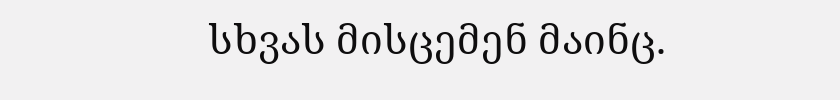სხვას მისცემენ მაინც.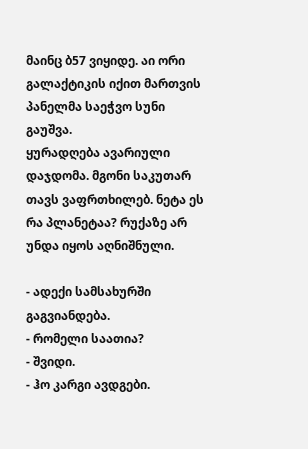მაინც ბ57 ვიყიდე. აი ორი გალაქტიკის იქით მართვის პანელმა საეჭვო სუნი გაუშვა.
ყურადღება ავარიული დაჯდომა. მგონი საკუთარ თავს ვაფრთხილებ. ნეტა ეს რა პლანეტაა? რუქაზე არ უნდა იყოს აღნიშნული.

- ადექი სამსახურში გაგვიანდება.
- რომელი საათია?
- შვიდი.
- ჰო კარგი ავდგები.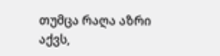თუმცა რაღა აზრი აქვს,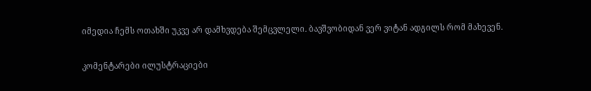იმედია ჩემს ოთახში უკვე არ დამხვდება შემცვლელი. ბავშვობიდან ვერ ვიტან ადგილს რომ მახევენ.

კომენტარები ილუსტრაციები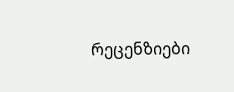რეცენზიები